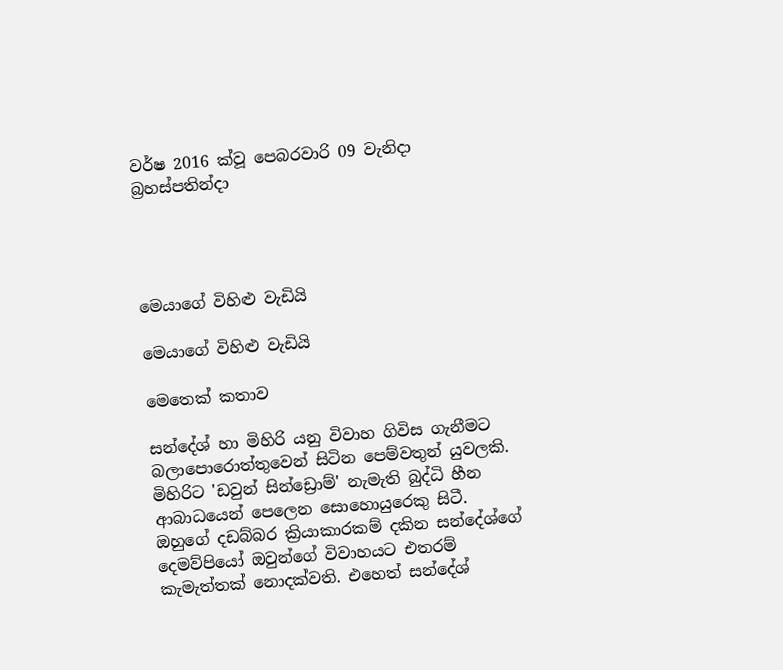වර්ෂ 2016 ක්වූ පෙබරවාරි 09 වැනිදා බ්‍රහස්පතින්දා




මෙයාගේ විහිළු වැඩියි

මෙයාගේ විහිළු වැඩියි

මෙතෙක් කතාව

සන්දේශ් හා මිහිරි යනු විවාහ ගිවිස ගැනීමට බලාපොරොත්තුවෙන් සිටින පෙම්වතුන් යුවලකි. මිහිරිට 'ඩවුන් සින්ඩ්‍රොම්' නැමැති බුද්ධි හීන ආබාධයෙන් පෙලෙන සොහොයුරෙකු සිටී. ඔහුගේ දඩබ්බර ක්‍රියාකාරකම් දකින සන්දේශ්ගේ දෙමව්පියෝ ඔවුන්ගේ විවාහයට එතරම් කැමැත්තක් නොදක්වති. එහෙත් සන්දේශ්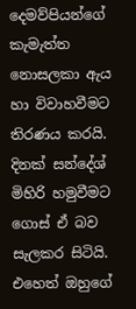දෙමව්පියන්ගේ කැමැත්ත නොසලකා ඇය හා විවාහවීමට තිරණය කරයි. දිනක් සන්දේශ් මිහිරි හමුවීමට ගොස් ඒ බව සැලකර සිටියි. එහෙත් ඔහුගේ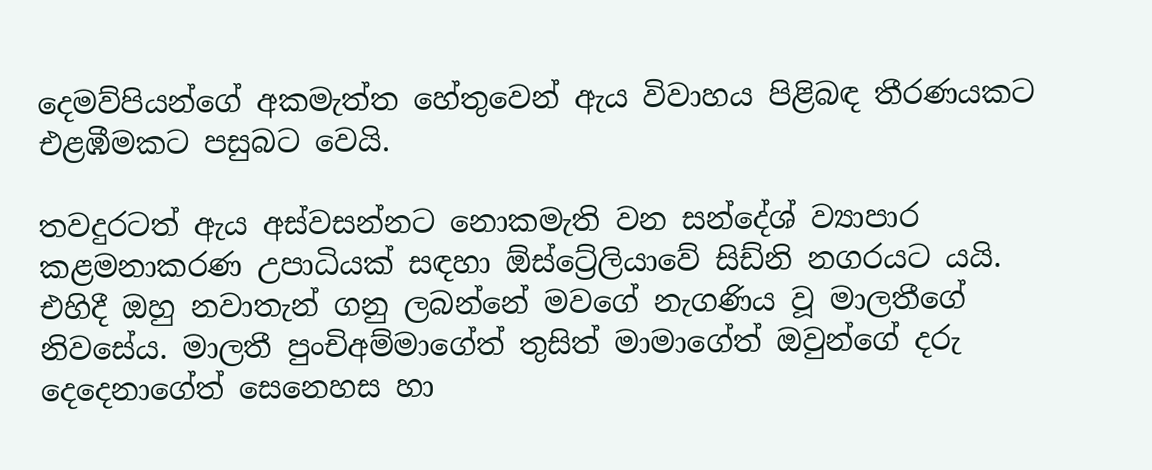දෙමව්පියන්ගේ අකමැත්ත හේතුවෙන් ඇය විවාහය පිළිබඳ තීරණයකට එළඹීමකට පසුබට වෙයි.

තවදුරටත් ඇය අස්වසන්නට නොකමැති වන සන්දේශ් ව්‍යාපාර කළමනාකරණ උපාධියක් සඳහා ඕස්ට්‍රේලියාවේ සිඩ්නි නගරයට යයි. එහිදී ඔහු නවාතැන් ගනු ලබන්නේ මවගේ නැගණිය වූ මාලතීගේ නිවසේය. මාලතී පුංචිඅම්මාගේත් තුසිත් මාමාගේත් ඔවුන්ගේ දරු දෙදෙනාගේත් සෙනෙහස හා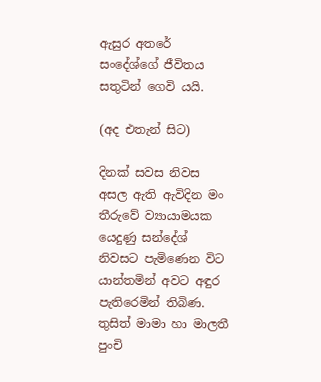ඇසුර අතරේ සංදේශ්ගේ ජීවිතය සතුටින් ගෙවි යයි.

(අද එතැන් සිට)

දිනක් සවස නිවස අසල ඇති ඇවිදින මං තීරුවේ ව්‍යායාමයක යෙදුණු සන්දේශ් නිවසට පැමිණෙන විට යාන්තමින් අවට අඳුර පැතිරෙමින් තිබිණ. තුසිත් මාමා හා මාලතී පුංචි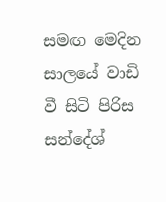සමඟ මෙදින සාලයේ වාඩි වී සිටි පිරිස සන්දේශ්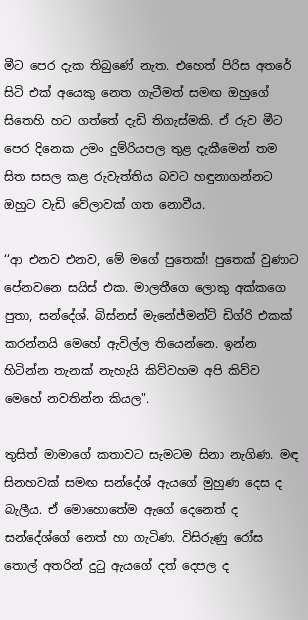මීට පෙර දැක තිබුණේ නැත. එහෙත් පිරිස අතරේ සිටි එක් අයෙකු නෙත ගැටීමත් සමඟ ඔහුගේ සිතෙහි හට ගත්තේ දැඩි තිගැස්මකි. ඒ රුව මීට පෙර දිනෙක උමං දුම්රියපල තුළ දැකීමෙන් තම සිත සසල කළ රුවැත්තිය බවට හඳුනාගන්නට ඔහුට වැඩි වේලාවක් ගත නොවීය.

‘‘ආ එනව එනව, මේ මගේ පුතෙක්! පුතෙක් වුණාට පේනවනෙ සයිස් එක. මාලතීගෙ ලොකු අක්කගෙ පුතා, සන්දේශ්. බිස්නස් මැනේජ්මන්ට් ඩිග්රි එකක් කරන්නයි මෙහේ ඇවිල්ල තියෙන්නෙ. ඉන්න හිටින්න තැනක් නැහැයි කිව්වහම අපි කිව්ව මෙහේ නවතින්න කියල".

තුසිත් මාමාගේ කතාවට සැමටම සිනා නැගිණ. මඳ සිනහවක් සමඟ සන්දේශ් ඇයගේ මුහුණ දෙස ද බැලීය. ඒ මොහොතේම ඇගේ දෙනෙත් ද සන්දේශ්ගේ නෙත් හා ගැටිණ. විසිරුණු රෝස තොල් අතරින් දුටු ඇයගේ දත් දෙපල ද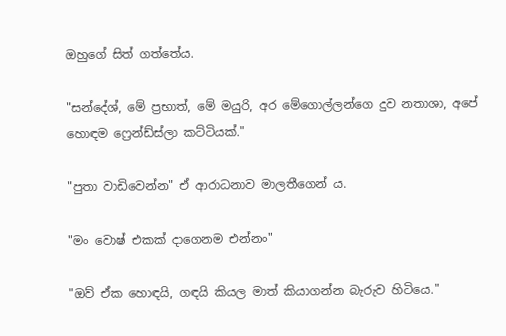ඔහුගේ සිත් ගත්තේය.

"සන්දේශ්, මේ ප්‍රභාත්, මේ මයුරි, අර මේගොල්ලන්ගෙ දුව නතාශා, අපේ හොඳම ෆ්‍රෙන්ඩ්ස්ලා කට්ටියක්."

"පුතා වාඩිවෙන්න" ඒ ආරාධනාව මාලතීගෙන් ය.

"මං වොෂ් එකක් දාගෙනම එන්නං"

"ඔව් ඒක හොඳයි, ගඳයි කියල මාත් කියාගන්න බැරුව හිටියෙ."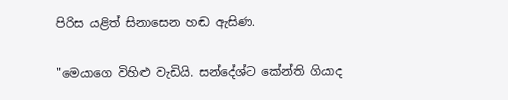පිරිස යළිත් සිනාසෙන හඬ ඇසිණ.

"මෙයාගෙ විහිළු වැඩියි. සන්දේශ්ට කේන්ති ගියාද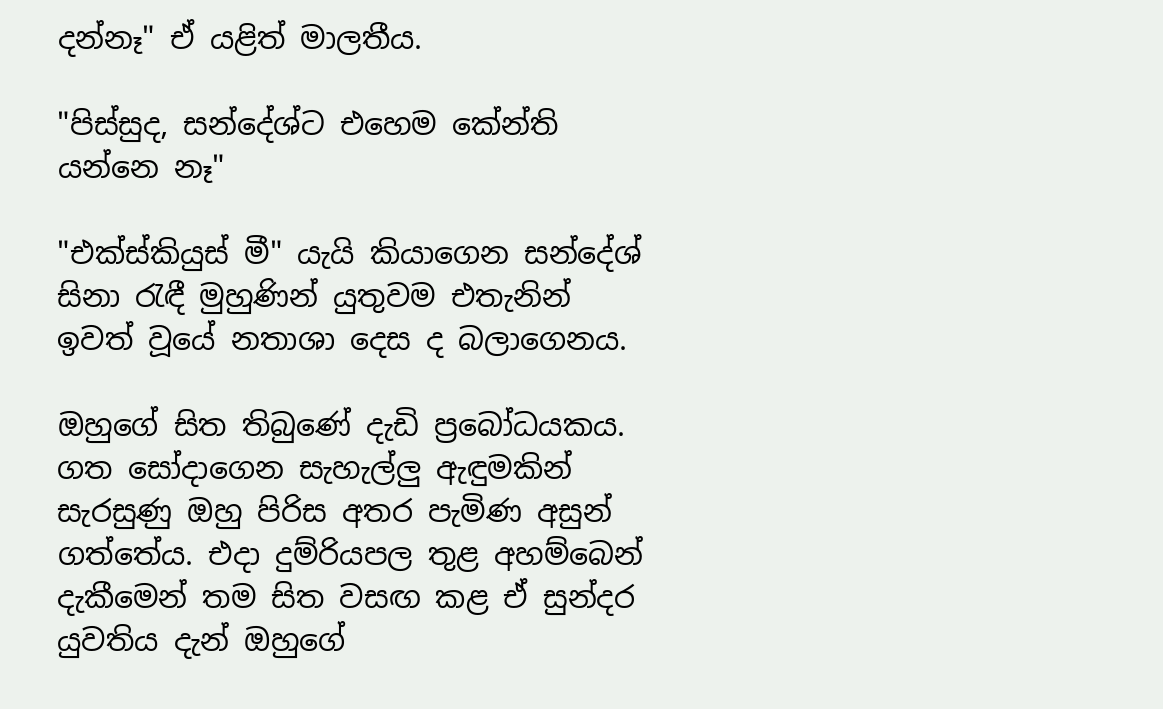දන්නෑ" ඒ යළිත් මාලතීය.

"පිස්සුද, සන්දේශ්ට එහෙම කේන්ති යන්නෙ නෑ"

"එක්ස්කියුස් මී" යැයි කියාගෙන සන්දේශ් සිනා රැඳී මුහුණින් යුතුවම එතැනින් ඉවත් වූයේ නතාශා දෙස ද බලාගෙනය.

ඔහුගේ සිත තිබුණේ දැඩි ප්‍රබෝධයකය. ගත සෝදාගෙන සැහැල්ලු ඇඳුමකින් සැරසුණු ඔහු පිරිස අතර පැමිණ අසුන් ගත්තේය. එදා දුම්රියපල තුළ අහම්බෙන් දැකීමෙන් තම සිත වසඟ කළ ඒ සුන්දර යුවතිය දැන් ඔහුගේ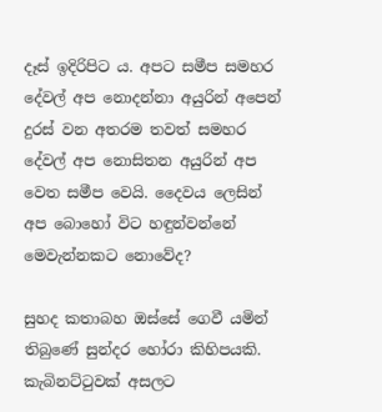දෑස් ඉදිරිපිට ය. අපට සමීප සමහර දේවල් අප නොදන්නා අයුරින් අපෙන් දුරස් වන අතරම තවත් සමහර දේවල් අප නොසිතන අයුරින් අප වෙත සමීප වෙයි. දෛවය ලෙසින් අප බොහෝ විට හඳුන්වන්නේ මෙවැන්නකට නොවේද?

සුහද කතාබහ ඔස්සේ ගෙවී යමින් තිබුණේ සුන්දර හෝරා කිහිපයකි. කැබිනට්ටුවක් අසලට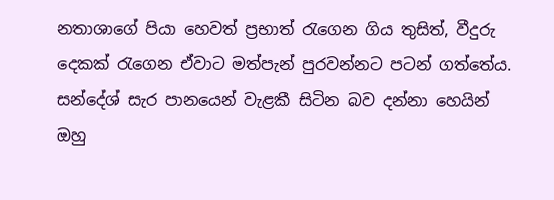නතාශාගේ පියා හෙවත් ප්‍රභාත් රැගෙන ගිය තුසිත්, වීදුරු දෙකක් රැගෙන ඒවාට මත්පැන් පුරවන්නට පටන් ගත්තේය. සන්දේශ් සැර පානයෙන් වැළකී සිටින බව දන්නා හෙයින් ඔහු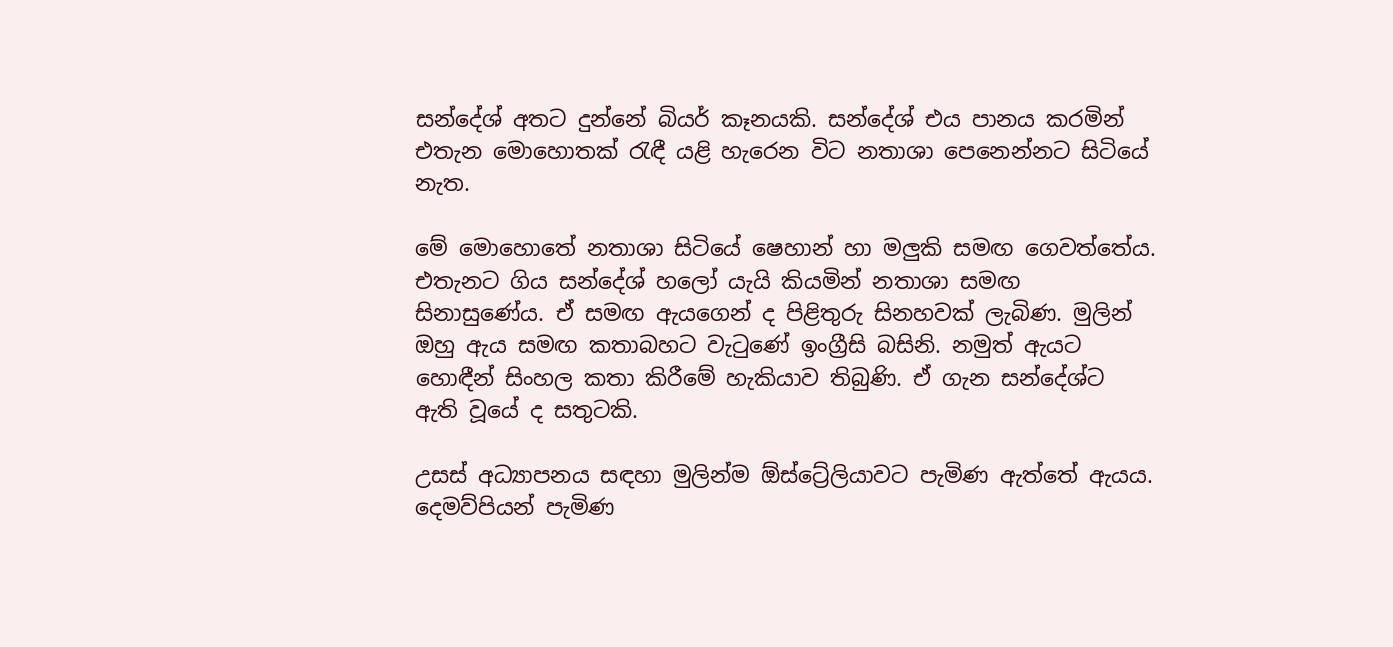සන්දේශ් අතට දුන්නේ බියර් කෑනයකි. සන්දේශ් එය පානය කරමින් එතැන මොහොතක් රැඳී යළි හැරෙන විට නතාශා පෙනෙන්නට සිටියේ නැත.

මේ මොහොතේ නතාශා සිටියේ ෂෙහාන් හා මලුකි සමඟ ගෙවත්තේය. එතැනට ගිය සන්දේශ් හලෝ යැයි කියමින් නතාශා සමඟ සිනාසුණේය. ඒ සමඟ ඇයගෙන් ද පිළිතුරු සිනහවක් ලැබිණ. මුලින් ඔහු ඇය සමඟ කතාබහට වැටුණේ ඉංග්‍රීසි බසිනි. නමුත් ඇයට හොඳීන් සිංහල කතා කිරීමේ හැකියාව තිබුණි. ඒ ගැන සන්දේශ්ට ඇති වූයේ ද සතුටකි.

උසස් අධ්‍යාපනය සඳහා මුලින්ම ඕස්ට්‍රේලියාවට පැමිණ ඇත්තේ ඇයය. දෙමව්පියන් පැමිණ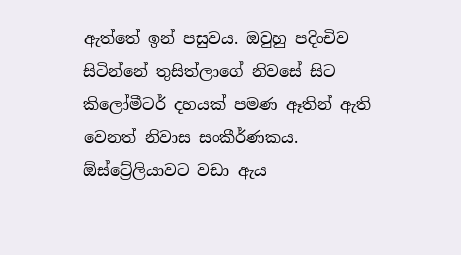ඇත්තේ ඉන් පසුවය. ඔවුහු පදිංචිව සිටින්නේ තුසිත්ලාගේ නිවසේ සිට කිලෝමීටර් දහයක් පමණ ඈතින් ඇති වෙනත් නිවාස සංකීර්ණකය. ඕස්ට්‍රේලියාවට වඩා ඇය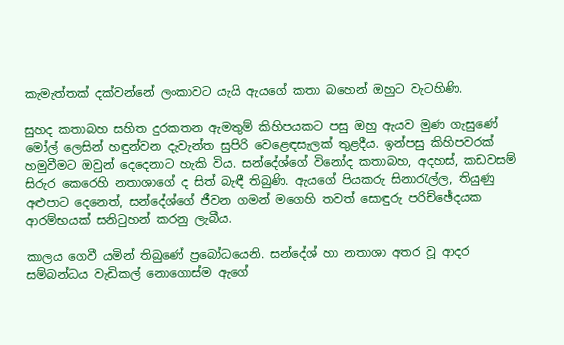කැමැත්තක් දක්වන්නේ ලංකාවට යැයි ඇයගේ කතා බහෙන් ඔහුට වැටහිණි.

සුහද කතාබහ සහිත දුරකතන ඇමතුම් කිහිපයකට පසු ඔහු ඇයව මුණ ගැසුණේ මෝල් ලෙසින් හඳුන්වන දැවැන්ත සුපිරි වෙළෙඳසැලක් තුළදීය. ඉන්පසු කිහිපවරක් හමුවීමට ඔවුන් දෙදෙනාට හැකි විය. සන්දේශ්ගේ විනෝද කතාබහ, අදහස්, කඩවසම් සිරුර කෙරෙහි නතාශාගේ ද සිත් බැඳී තිබුණි. ඇයගේ පියකරු සිනාරැල්ල, තියුණු අළුපාට දෙනෙත්, සන්දේශ්ගේ ජීවන ගමන් මගෙහි තවත් සොඳුරු පරිච්ඡේදයක ආරම්භයක් සනිටුහන් කරනු ලැබීය.

කාලය ගෙවී යමින් තිබුණේ ප්‍රබෝධයෙනි. සන්දේශ් හා නතාශා අතර වූ ආදර සම්බන්ධය වැඩිකල් නොගොස්ම ඇගේ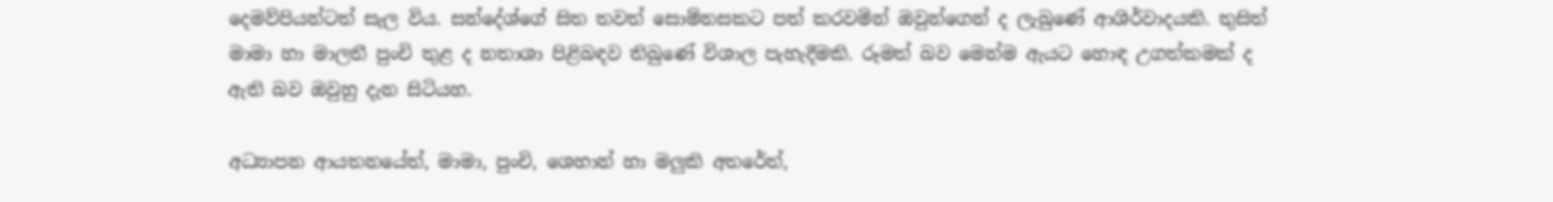දෙමව්පියන්ටත් සැල විය. සන්දේශ්ගේ සිත තවත් සොම්නසකට පත් කරවමින් ඔවුන්ගෙන් ද ලැබුණේ ආශිර්වාදයකි. තුසිත් මාමා හා මාලතී පුංචි තුළ ද නතාශා පිළිබඳව තිබුණේ විශාල පැහැදීමකි. රූමත් බව මෙන්ම ඇයට හොඳ උගත්කමක් ද ඇති බව ඔවුහු දැන සිටියහ.

අධ්‍යාපන ආයතනයේත්, මාමා, පුංචි, ශෙහාන් හා මලුකි අතරේත්,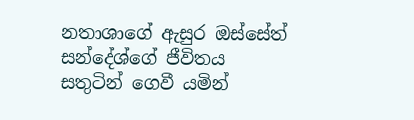නතාශාගේ ඇසුර ඔස්සේත් සන්දේශ්ගේ ජීවිතය සතුටින් ගෙවී යමින්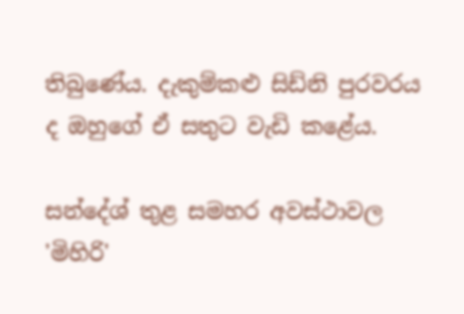තිබුණේය. දැකුම්කළු සිඩ්නි පුරවරය ද ඔහුගේ ඒ සතුට වැඩි කළේය.

සන්දේශ් තුළ සමහර අවස්ථාවල 'මිහිරි'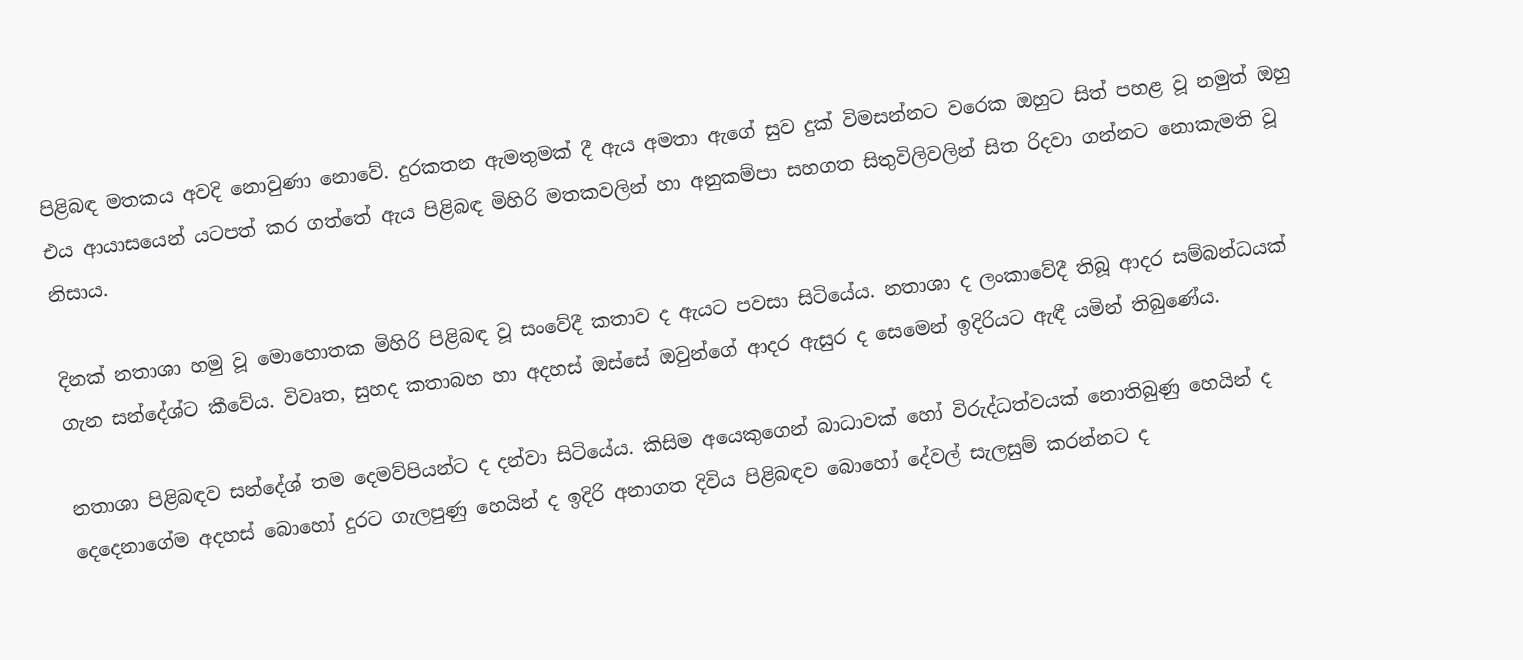පිළිබඳ මතකය අවදි නොවුණා නොවේ. දුරකතන ඇමතුමක් දී ඇය අමතා ඇගේ සුව දුක් විමසන්නට වරෙක ඔහුට සිත් පහළ වූ නමුත් ඔහු එය ආයාසයෙන් යටපත් කර ගත්තේ ඇය පිළිබඳ මිහිරි මතකවලින් හා අනුකම්පා සහගත සිතුවිලිවලින් සිත රිදවා ගන්නට නොකැමති වූ නිසාය.

දිනක් නතාශා හමු වූ මොහොතක මිහිරි පිළිබඳ වූ සංවේදී කතාව ද ඇයට පවසා සිටියේය. නතාශා ද ලංකාවේදී තිබූ ආදර සම්බන්ධයක් ගැන සන්දේශ්ට කීවේය. විවෘත, සුහද කතාබහ හා අදහස් ඔස්සේ ඔවුන්ගේ ආදර ඇසුර ද සෙමෙන් ඉදිරියට ඇඳී යමින් තිබුණේය.

නතාශා පිළිබඳව සන්දේශ් තම දෙමව්පියන්ට ද දන්වා සිටියේය. කිසිම අයෙකුගෙන් බාධාවක් හෝ විරුද්ධත්වයක් නොතිබුණු හෙයින් ද දෙදෙනාගේම අදහස් බොහෝ දුරට ගැලපුණු හෙයින් ද ඉදිරි අනාගත දිවිය පිළිබඳව බොහෝ දේවල් සැලසුම් කරන්නට ද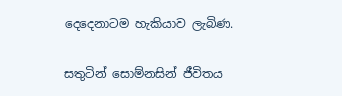දෙදෙනාටම හැකියාව ලැබිණ.

සතුටින් සොම්නසින් ජීවිතය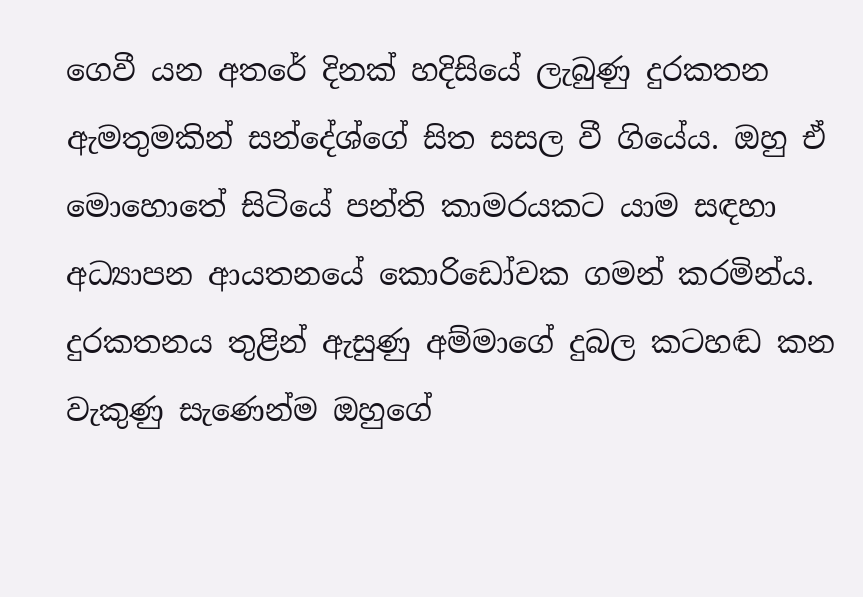ගෙවී යන අතරේ දිනක් හදිසියේ ලැබුණු දුරකතන ඇමතුමකින් සන්දේශ්ගේ සිත සසල වී ගියේය. ඔහු ඒ මොහොතේ සිටියේ පන්ති කාමරයකට යාම සඳහා අධ්‍යාපන ආයතනයේ කොරිඩෝවක ගමන් කරමින්ය. දුරකතනය තුළින් ඇසුණු අම්මාගේ දුබල කටහඬ කන වැකුණු සැණෙන්ම ඔහුගේ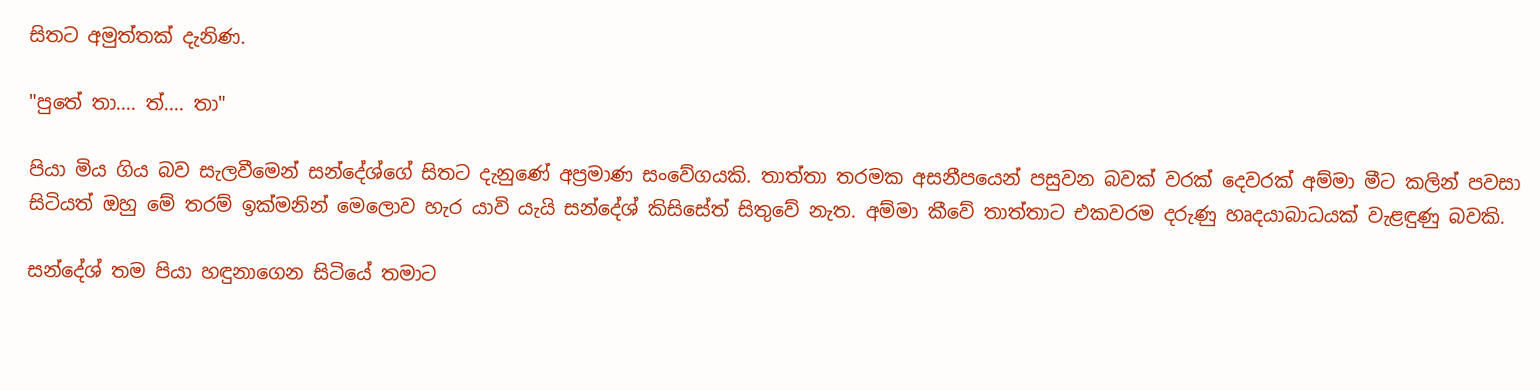සිතට අමුත්තක් දැනිණ.

"පුතේ තා.... ත්.... තා"

පියා මිය ගිය බව සැලවීමෙන් සන්දේශ්ගේ සිතට දැනුණේ අප්‍රමාණ සංවේගයකි. තාත්තා තරමක අසනීපයෙන් පසුවන බවක් වරක් දෙවරක් අම්මා මීට කලින් පවසා සිටියත් ඔහු මේ තරම් ඉක්මනින් මෙලොව හැර යාවි යැයි සන්දේශ් කිසිසේත් සිතුවේ නැත. අම්මා කීවේ තාත්තාට එකවරම දරුණු හෘදයාබාධයක් වැළඳුණු බවකි.

සන්දේශ් තම පියා හඳුනාගෙන සිටියේ තමාට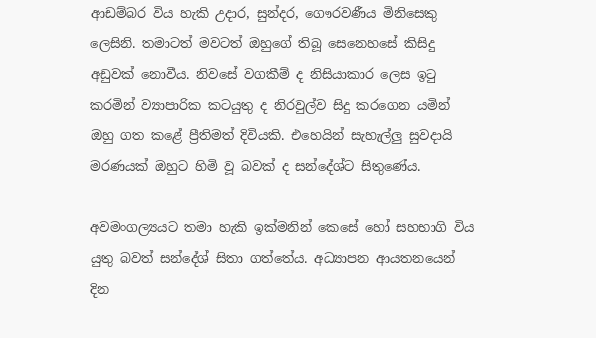ආඩම්බර විය හැකි උදාර, සුන්දර, ගෞරවණීය මිනිසෙකු ලෙසිනි. තමාටත් මවටත් ඔහුගේ තිබූ සෙනෙහසේ කිසිදු අඩුවක් නොවීය. නිවසේ වගකීම් ද නිසියාකාර ලෙස ඉටු කරමින් ව්‍යාපාරික කටයුතු ද නිරවුල්ව සිදු කරගෙන යමින් ඔහු ගත කළේ ප්‍රීතිමත් දිවියකි. එහෙයින් සැහැල්ලු සුවදායි මරණයක් ඔහුට හිමි වූ බවක් ද සන්දේශ්ට සිතුණේය.

අවමංගල්‍යයට තමා හැකි ඉක්මනින් කෙසේ හෝ සහභාගි විය යුතු බවත් සන්දේශ් සිතා ගත්තේය. අධ්‍යාපන ආයතනයෙන් දින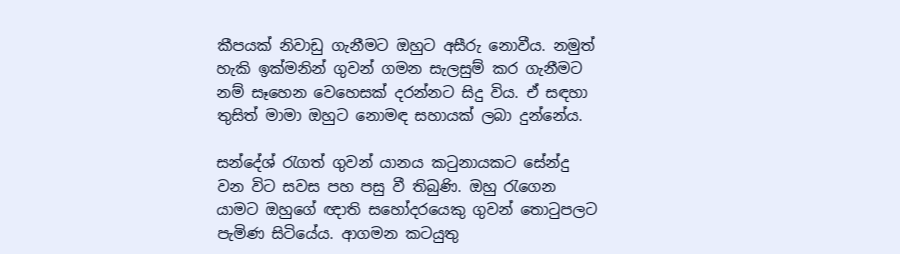කීපයක් නිවාඩු ගැනීමට ඔහුට අසීරු නොවීය. නමුත් හැකි ඉක්මනින් ගුවන් ගමන සැලසුම් කර ගැනීමට නම් සෑහෙන වෙහෙසක් දරන්නට සිදු විය. ඒ සඳහා තුසිත් මාමා ඔහුට නොමඳ සහායක් ලබා දුන්නේය.

සන්දේශ් රැගත් ගුවන් යානය කටුනායකට සේන්දු වන විට සවස පහ පසු වී තිබුණි. ඔහු රැගෙන යාමට ඔහුගේ ඥාති සහෝදරයෙකු ගුවන් තොටුපලට පැමිණ සිටියේය. ආගමන කටයුතු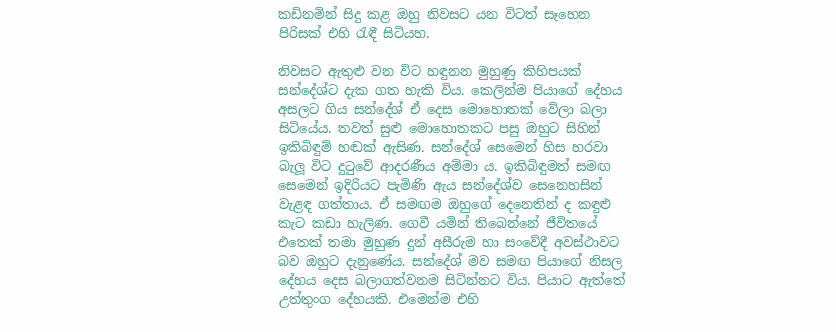කඩිනමින් සිදු කළ ඔහු නිවසට යන විටත් සෑහෙන පිරිසක් එහි රැඳී සිටියහ.

නිවසට ඇතුළු වන විට හඳුනන මුහුණු කිහිපයක් සන්දේශ්ට දැක ගත හැකි විය. කෙලින්ම පියාගේ දේහය අසලට ගිය සන්දේශ් ඒ දෙස මොහොතක් වේලා බලා සිටියේය. තවත් සුළු මොහොතකට පසු ඔහුට සිහින් ඉකිබිඳුම් හඬක් ඇසිණ. සන්දේශ් සෙමෙන් හිස හරවා බැලූ විට දුටුවේ ආදරණීය අම්මා ය. ඉකිබිඳුමත් සමඟ සෙමෙන් ඉදිරියට පැමිණි ඇය සන්දේශ්ව සෙනෙහසින් වැළඳ ගත්තාය. ඒ සමඟම ඔහුගේ දෙනෙතින් ද කඳුළු කැට කඩා හැලිණ. ගෙවී යමින් තිබෙන්නේ ජීවිතයේ එතෙක් තමා මුහුණ දුන් අසීරුම හා සංවේදී අවස්ථාවට බව ඔහුට දැනුණේය. සන්දේශ් මව සමඟ පියාගේ නිසල දේහය දෙස බලාගත්වනම සිටින්නට විය. පියාට ඇත්තේ උත්තුංග දේහයකි. එමෙන්ම එහි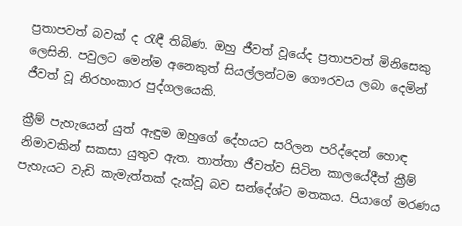ප්‍රතාපවත් බවක් ද රැඳී තිබිණ. ඔහු ජීවත් වූයේද ප්‍රතාපවත් මිනිසෙකු ලෙසිනි. පවුලට මෙන්ම අනෙකුත් සියල්ලන්ටම ගෞරවය ලබා දෙමින් ජීවත් වූ නිරහංකාර පුද්ගලයෙකි.

ක්‍රීම් පැහැයෙන් යුත් ඇඳුම ඔහුගේ දේහයට සරිලන පරිද්දෙන් හොඳ නිමාවකින් සකසා යුතුව ඇත. තාත්තා ජීවත්ව සිටින කාලයේදීත් ක්‍රීම් පැහැයට වැඩි කැමැත්තක් දැක්වූ බව සන්දේශ්ට මතකය. පියාගේ මරණය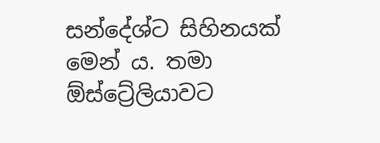සන්දේශ්ට සිහිනයක් මෙන් ය. තමා ඕස්ට්‍රේලියාවට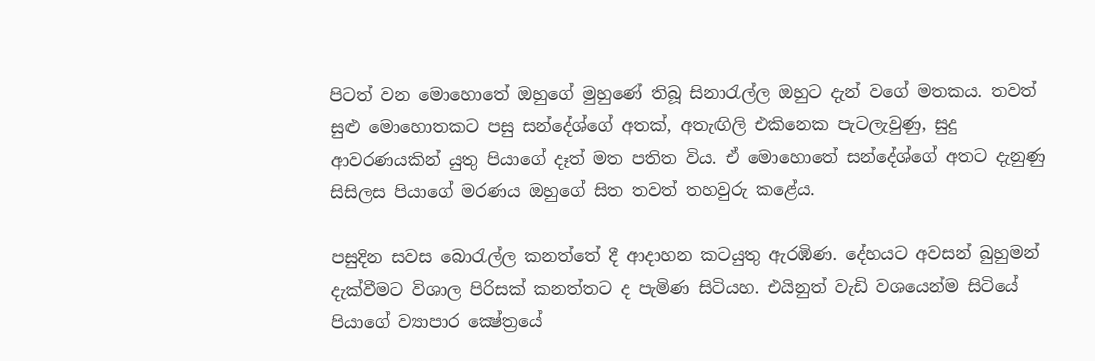පිටත් වන මොහොතේ ඔහුගේ මුහුණේ තිබූ සිනාරැල්ල ඔහුට දැන් වගේ මතකය. තවත් සුළු මොහොතකට පසු සන්දේශ්ගේ අතක්, අතැඟිලි එකිනෙක පැටලැවුණු, සුදු ආවරණයකින් යුතු පියාගේ දෑත් මත පතිත විය. ඒ මොහොතේ සන්දේශ්ගේ අතට දැනුණු සිසිලස පියාගේ මරණය ඔහුගේ සිත තවත් තහවුරු කළේය.

පසුදින සවස බොරැල්ල කනත්තේ දී ආදාහන කටයුතු ඇරඹිණ. දේහයට අවසන් බුහුමන් දැක්වීමට විශාල පිරිසක් කනත්තට ද පැමිණ සිටියහ. එයිනුත් වැඩි වශයෙන්ම සිටියේ පියාගේ ව්‍යාපාර ක්‍ෂේත්‍රයේ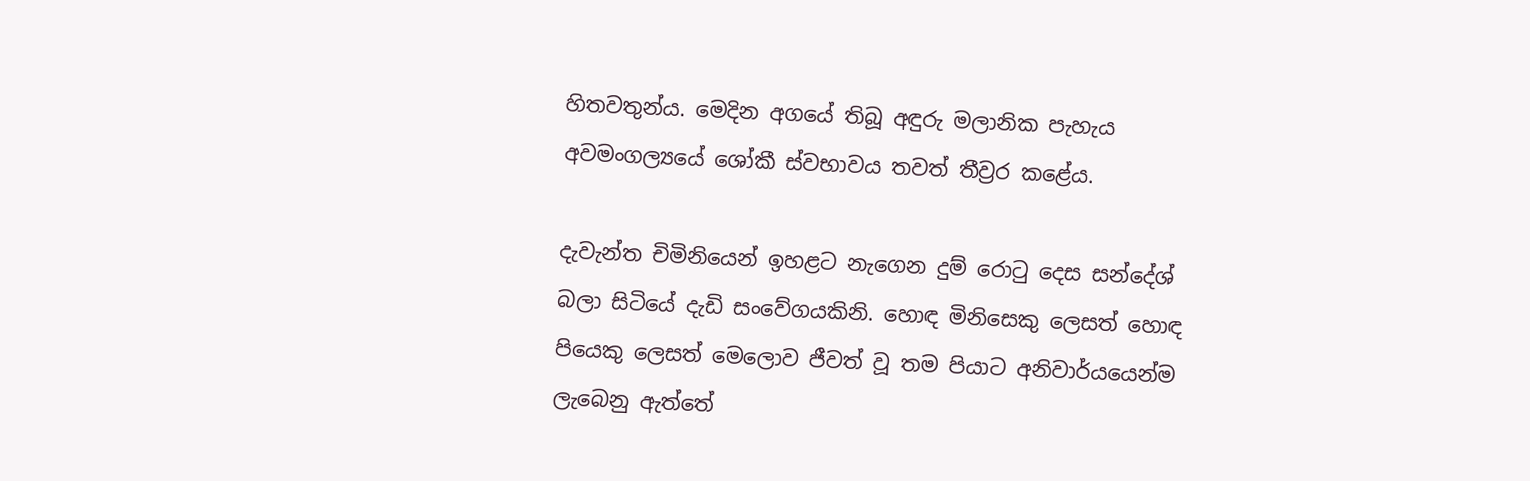හිතවතුන්ය. මෙදින අගයේ තිබූ අඳුරු මලානික පැහැය අවමංගල්‍යයේ ශෝකී ස්වභාවය තවත් තීව්‍රර කළේය.

දැවැන්ත චිමිනියෙන් ඉහළට නැගෙන දුම් රොටු දෙස සන්දේශ් බලා සිටියේ දැඩි සංවේගයකිනි. හොඳ මිනිසෙකු ලෙසත් හොඳ පියෙකු ලෙසත් මෙලොව ජීවත් වූ තම පියාට අනිවාර්යයෙන්ම ලැබෙනු ඇත්තේ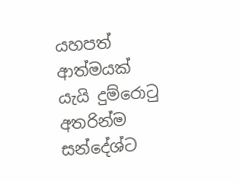යහපත් ආත්මයක් යැයි දුම්රොටු අතරින්ම සන්දේශ්ට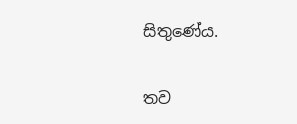සිතුණේය.

තව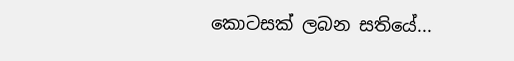කොටසක් ලබන සතියේ...